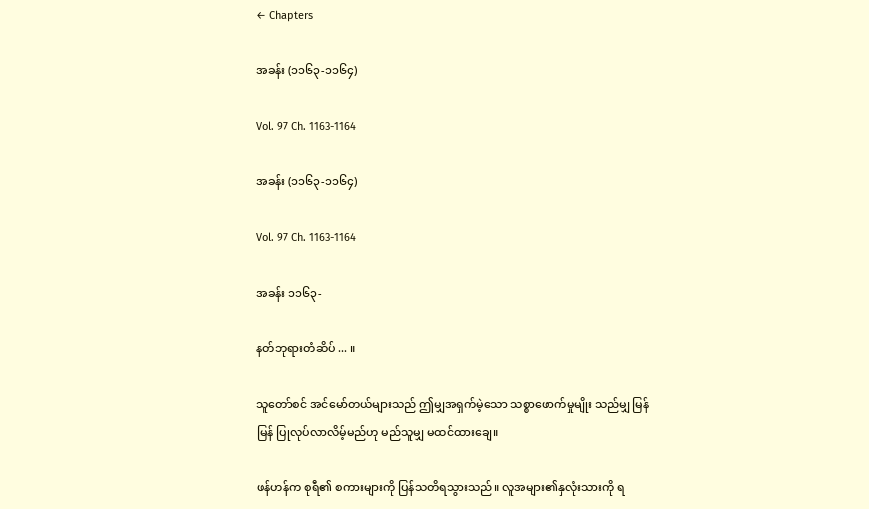← Chapters

အခန်း (၁၁၆၃-၁၁၆၄)

Vol. 97 Ch. 1163-1164

အခန်း (၁၁၆၃-၁၁၆၄)

Vol. 97 Ch. 1163-1164

အခန်း ၁၁၆၃-

နတ်ဘုရားတံဆိပ် ... ။

သူတော်စင် အင်မော်တယ်များသည် ဤမျှအရှက်မဲ့သော သစ္စာဖောက်မှုမျိုး သည်မျှ မြန်မြန် ပြုလုပ်လာလိမ့်မည်ဟု မည်သူမျှ မထင်ထားချေ။

ဖန်ဟန်က စုရီ၏ စကားများကို ပြန်သတိရသွားသည်။ လူအများ၏နှလုံးသားကို ရ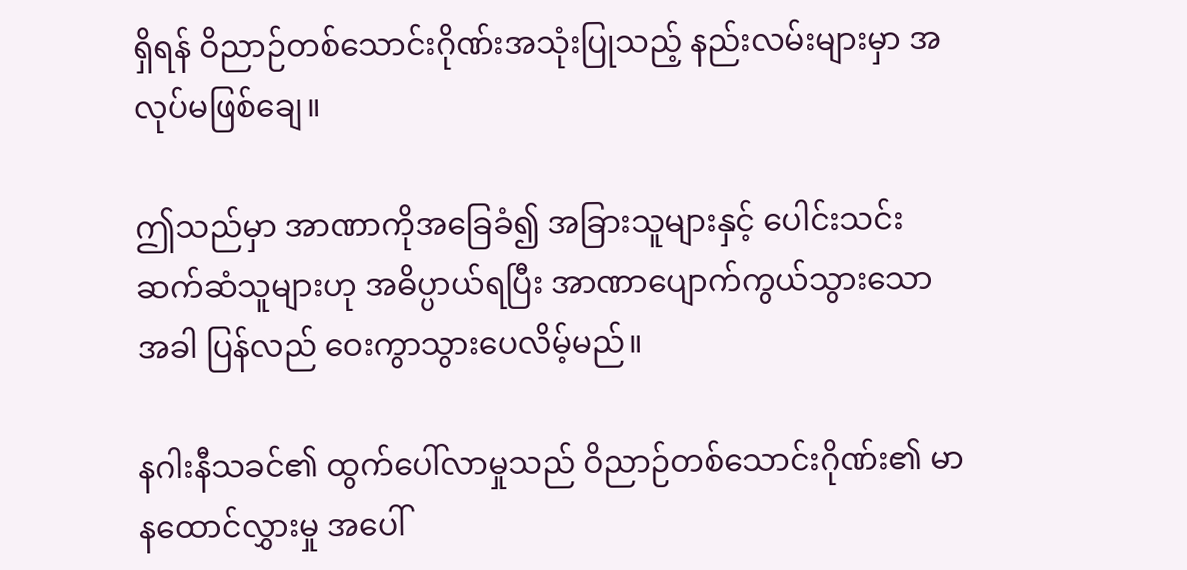ရှိရန် ဝိညာဉ်တစ်သောင်းဂိုဏ်းအသုံးပြုသည့် နည်းလမ်းများမှာ အလုပ်မဖြစ်ချေ။

ဤသည်မှာ အာဏာကိုအခြေခံ၍ အခြားသူများနှင့် ပေါင်းသင်းဆက်ဆံသူများဟု အဓိပ္ပာယ်ရပြီး အာဏာပျောက်ကွယ်သွားသော အခါ ပြန်လည် ဝေးကွာသွားပေလိမ့်မည်။

နဂါးနီသခင်၏ ထွက်ပေါ်လာမှုသည် ဝိညာဉ်တစ်သောင်းဂိုဏ်း၏ မာနထောင်လွှားမှု အပေါ်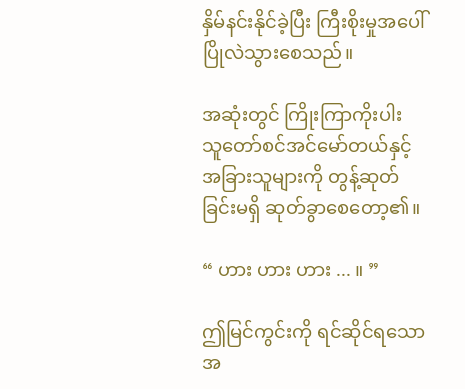နှိမ်နင်းနိုင်ခဲ့ပြီး ကြီးစိုးမှုအပေါ် ပြိုလဲသွားစေသည်။

အဆုံးတွင် ကြိုးကြာကိုးပါး သူတော်စင်အင်မော်တယ်နှင့် အခြားသူများကို တွန့်ဆုတ်ခြင်းမရှိ ဆုတ်ခွာစေတော့၏။

“ ဟား ဟား ဟား ... ။ ”

ဤမြင်ကွင်းကို ရင်ဆိုင်ရသောအ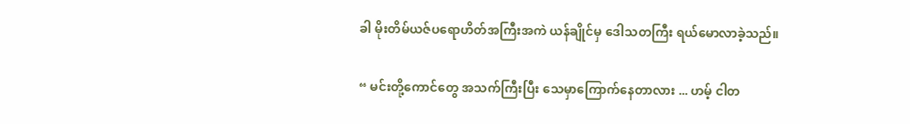ခါ မိုးတိမ်ယဇ်ပရောဟိတ်အကြီးအကဲ ယန်ချိုင်မှ ဒေါသတကြီး ရယ်မောလာခဲ့သည်။

“ မင်းတို့ကောင်တွေ အသက်ကြီးပြီး သေမှာကြောက်နေတာလား ... ဟမ့် ငါတ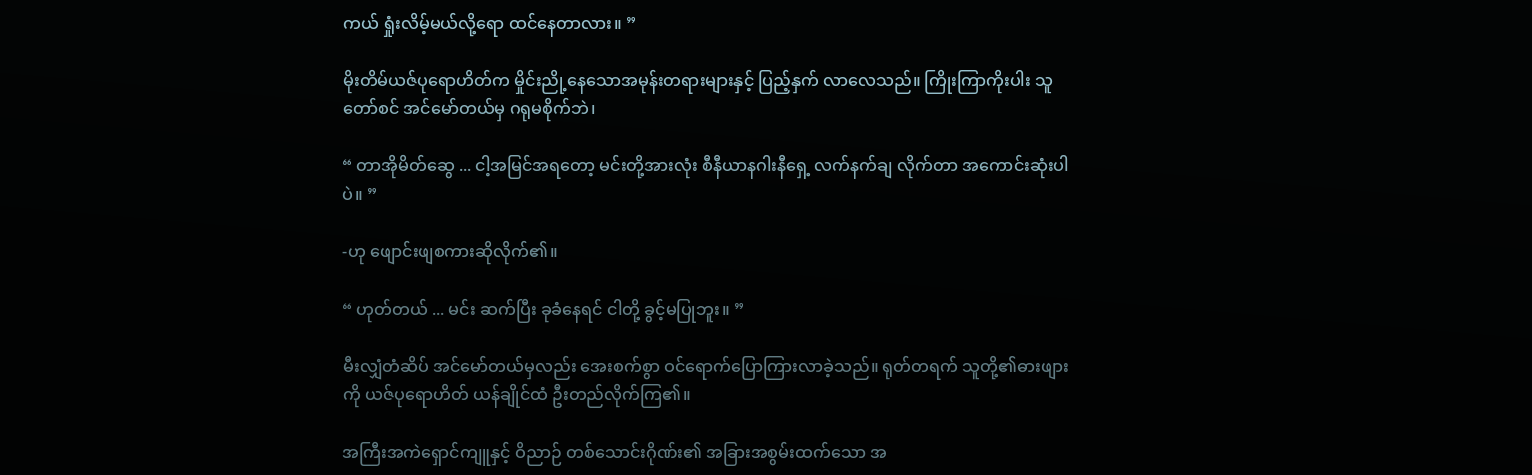ကယ် ရှုံးလိမ့်မယ်လို့ရော ထင်နေတာလား။ ”

မိုးတိမ်ယဇ်ပုရောဟိတ်က မှိုင်းညို့နေသောအမုန်းတရားများနှင့် ပြည့်နှက် လာလေသည်။ ကြိုးကြာကိုးပါး သူတော်စင် အင်မော်တယ်မှ ဂရုမစိုက်ဘဲ၊

“ တာအိုမိတ်ဆွေ ... ငါ့အမြင်အရတော့ မင်းတို့အားလုံး စီနီယာနဂါးနီရှေ့ လက်နက်ချ လိုက်တာ အကောင်းဆုံးပါပဲ။ ”

-ဟု ဖျောင်းဖျစကားဆိုလိုက်၏။

“ ဟုတ်တယ် ... မင်း ဆက်ပြီး ခုခံနေရင် ငါတို့ ခွင့်မပြုဘူး။ ”

မီးလျှံတံဆိပ် အင်မော်တယ်မှလည်း အေးစက်စွာ ဝင်ရောက်ပြောကြားလာခဲ့သည်။ ရုတ်တရက် သူတို့၏ဓားဖျားကို ယဇ်ပုရောဟိတ် ယန်ချိုင်ထံ ဦးတည်လိုက်ကြ၏။

အကြီးအကဲရှောင်ကျူနှင့် ဝိညာဉ် တစ်သောင်းဂိုဏ်း၏ အခြားအစွမ်းထက်သော အ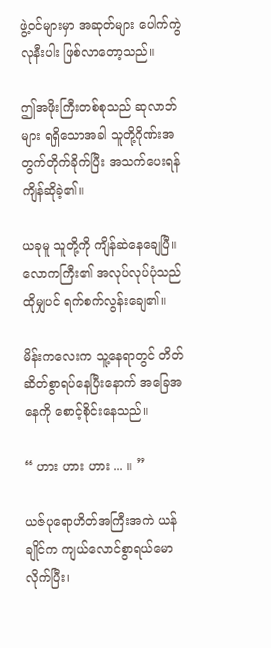ဖွဲ့ဝင်များမှာ အဆုတ်များ ပေါက်ကွဲလုနီးပါး ဖြစ်လာတော့သည်။

ဤအဖိုးကြီးတစ်စုသည် ဆုလာဘ်များ ရရှိသောအခါ သူတို့ဂိုဏ်းအတွက်တိုက်ခိုက်ပြီး အသက်ပေးရန် ကျိန်ဆိုခဲ့၏။

ယခုမူ သူတို့ကို ကျိန်ဆဲနေချေပြီ။ လောကကြီး၏ အလုပ်လုပ်ပုံသည် ထိုမျှပင် ရက်စက်လွန်းချေ၏။

မိန်းကလေးက သူ့နေရာတွင် တိတ်ဆိတ်စွာရပ်နေပြီးနောက် အခြေအနေကို စောင့်စိုင်းနေသည်။

“ ဟား ဟား ဟား ... ။ ”

ယဇ်ပုရောဟိတ်အကြီးအကဲ ယန်ချိုင်က ကျယ်လောင်စွာရယ်မောလိုက်ပြီး၊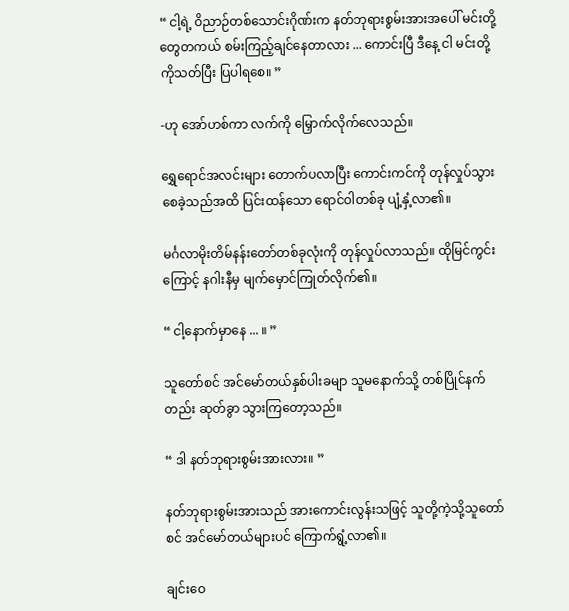“ ငါ့ရဲ့ ဝိညာဉ်တစ်သောင်းဂိုဏ်းက နတ်ဘုရားစွမ်းအားအပေါ် မင်းတို့တွေတကယ် စမ်းကြည့်ချင်နေတာလား ... ကောင်းပြီ ဒီနေ့ ငါ မင်းတို့ကိုသတ်ပြီး ပြပါရစေ။ ”

-ဟု အော်ဟစ်ကာ လက်ကို မြှောက်လိုက်လေသည်။

ရွှေရောင်အလင်းများ တောက်ပလာပြီး ကောင်းကင်ကို တုန်လှုပ်သွားစေခဲ့သည်အထိ ပြင်းထန်သော ရောင်ဝါတစ်ခု ပျံ့နှံ့လာ၏။

မင်္ဂလာမိုးတိမ်နန်းတော်တစ်ခုလုံးကို တုန်လှုပ်လာသည်။ ထိုမြင်ကွင်းကြောင့် နဂါးနီမှ မျက်မှောင်ကြုတ်လိုက်၏။

“ ငါ့နောက်မှာနေ ... ။ ”

သူတော်စင် အင်မော်တယ်နှစ်ပါးခမျာ သူမနောက်သို့ တစ်ပြိုင်နက်တည်း ဆုတ်ခွာ သွားကြတော့သည်။

“ ဒါ နတ်ဘုရားစွမ်းအားလား။ ”

နတ်ဘုရားစွမ်းအားသည် အားကောင်းလွန်းသဖြင့် သူတို့ကဲ့သို့သူတော်စင် အင်မော်တယ်များပင် ကြောက်ရွံ့လာ၏။

ချင်းဝေ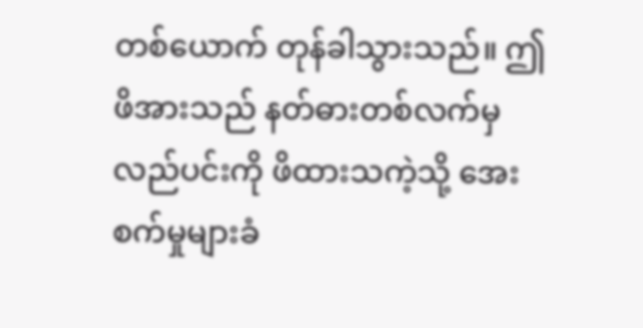တစ်ယောက် တုန်ခါသွားသည်။ ဤဖိအားသည် နတ်ဓားတစ်လက်မှလည်ပင်းကို ဖိထားသကဲ့သို့ အေးစက်မှုများခံ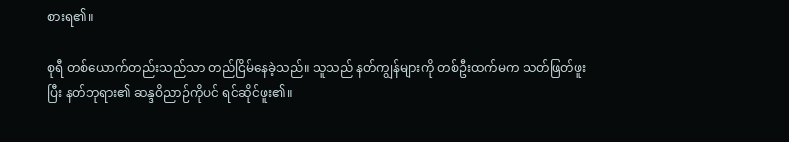စားရ၏။

စုရီ တစ်ယောက်တည်းသည်သာ တည်ငြိမ်နေခဲ့သည်။ သူသည် နတ်ကျွန်များကို တစ်ဦးထက်မက သတ်ဖြတ်ဖူးပြီး နတ်ဘုရား၏ ဆန္ဒဝိညာဉ်ကိုပင် ရင်ဆိုင်ဖူး၏။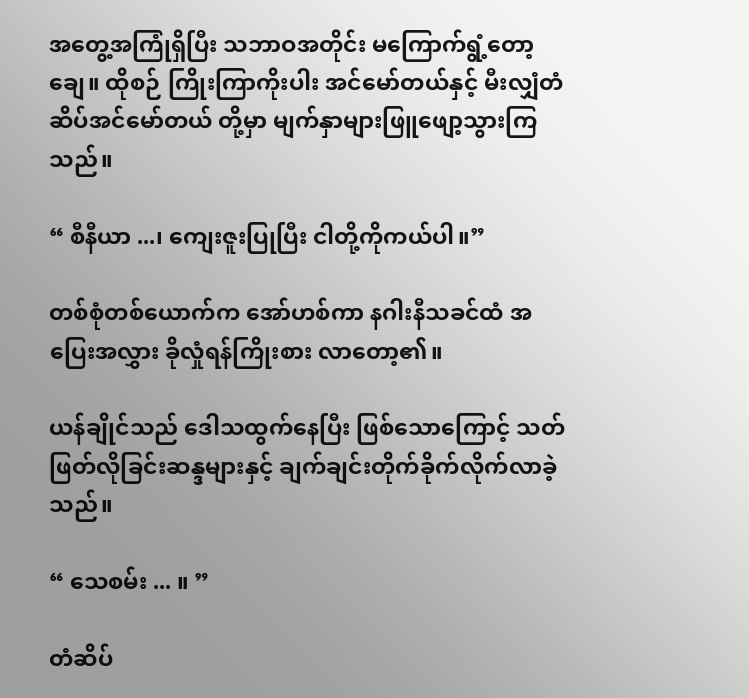အတွေ့အကြုံရှိပြီး သဘာဝအတိုင်း မကြောက်ရွံ့တော့ချေ။ ထိုစဉ် ကြိုးကြာကိုးပါး အင်‌မော်တယ်နှင့် မီးလျှံတံဆိပ်အင်မော်တယ် တို့မှာ မျက်နှာများဖြူဖျော့သွားကြသည်။

“ စီနီယာ ...၊ ကျေးဇူးပြုပြီး ငါတို့ကိုကယ်ပါ။”

တစ်စုံတစ်ယောက်က အော်ဟစ်ကာ နဂါးနီသခင်ထံ အပြေးအလွှား ခိုလှုံရန်ကြိုးစား လာတော့၏။

ယန်ချိုင်သည် ဒေါသထွက်နေပြီး ဖြစ်သောကြောင့် သတ်ဖြတ်လိုခြင်းဆန္ဒများနှင့် ချက်ချင်းတိုက်ခိုက်လိုက်လာခဲ့သည်။

“ သေစမ်း ... ။ ”

တံဆိပ်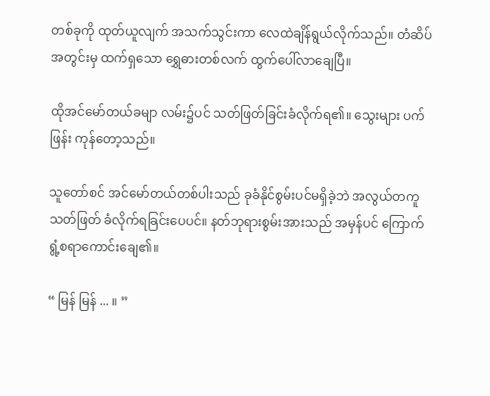တစ်ခုကို ထုတ်ယူလျက် အသက်သွင်းကာ လေထဲချိန်ရွယ်လိုက်သည်။ တံဆိပ်အတွင်းမှ ထက်ရှသော ရွှေဓားတစ်လက် ထွက်ပေါ်လာချေပြီ။

ထိုအင်မော်တယ်ခမျာ လမ်း၌ပင် သတ်ဖြတ်ခြင်းခံလိုက်ရ၏။ သွေးများ ပက်ဖြန်း ကုန်တော့သည်။

သူတော်စင် အင်မော်တယ်တစ်ပါးသည် ခုခံနိုင်စွမ်းပင်မရှိခဲ့ဘဲ အလွယ်တကူ သတ်ဖြတ် ခံလိုက်ရခြင်းပေပင်။ နတ်ဘုရားစွမ်းအားသည် အမှန်ပင် ကြောက်ရွံ့စရာကောင်းချေ၏။

“ မြန် မြန် ... ။ ”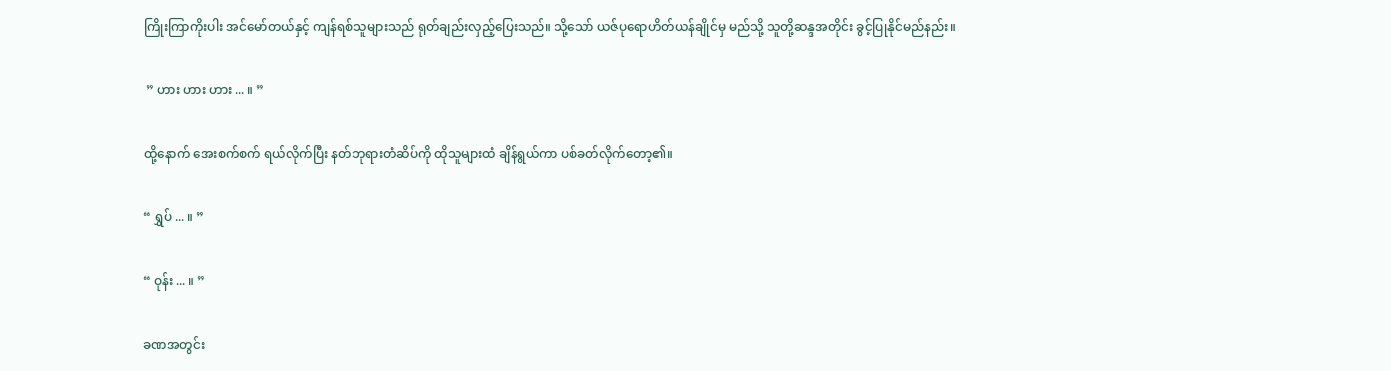ကြိုးကြာကိုးပါး အင်မော်တယ်နှင့် ကျန်ရစ်သူများသည် ရုတ်ချည်းလှည့်ပြေးသည်။ သို့သော် ယဇ်ပုရောဟိတ်ယန်ချိုင်မှ မည်သို့ သူတို့ဆန္ဒအတိုင်း ခွင့်ပြုနိုင်မည်နည်း။

 ” ဟား ဟား ဟား ... ။ ”

ထို့နောက် အေးစက်စက် ရယ်လိုက်ပြီး နတ်ဘုရားတံဆိပ်ကို ထိုသူများထံ ချိန်ရွယ်ကာ ပစ်ခတ်လိုက်တော့၏။

“ ရွှပ် ... ။ ”

“ ဝုန်း ... ။ ”

ခဏအတွင်း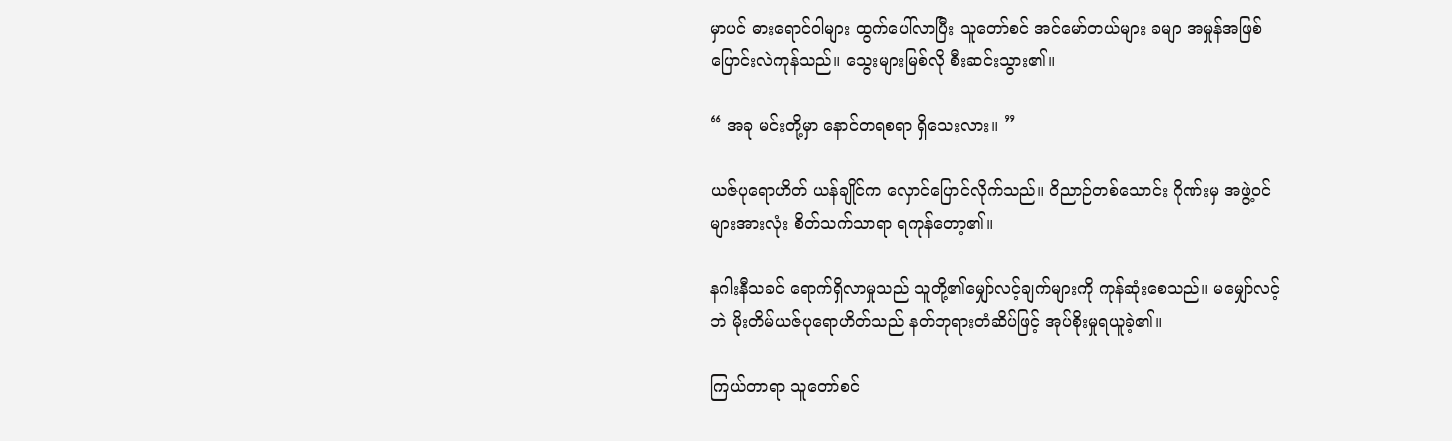မှာပင် ဓားရောင်ဝါများ ထွက်ပေါ်လာပြီး သူတော်စင် အင်မော်တယ်များ ခမျာ အမှုန်အဖြစ် ပြောင်းလဲကုန်သည်။ သွေးများမြစ်လို စီးဆင်းသွား၏။

“ အခု မင်းတို့မှာ နောင်တရစရာ ရှိသေးလား။ ”

ယဇ်ပုရောဟိတ် ယန်ချိုင်က လှောင်ပြောင်လိုက်သည်။ ဝိညာဉ်တစ်သောင်း ဂိုဏ်းမှ အဖွဲ့ဝင်များအားလုံး စိတ်သက်သာရာ ရကုန်တော့၏။

နဂါးနီသခင် ရောက်ရှိလာမှုသည် သူတို့၏မျှော်လင့်ချက်များကို ကုန်ဆုံးစေသည်။ မမျှော်လင့်ဘဲ မိုးတိမ်ယဇ်ပုရောဟိတ်သည် နတ်ဘုရားတံဆိပ်ဖြင့် အုပ်စိုးမှုရယူခဲ့၏။

ကြယ်တာရာ သူတော်စင်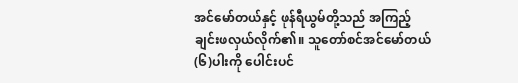အင်မော်တယ်နှင့် ဖုန်ရီယွမ်တို့သည် အကြည့်ချင်းဖလှယ်လိုက်၏။ သူတော်စင်အင်မော်တယ်(၆)ပါးကို ပေါင်းပင်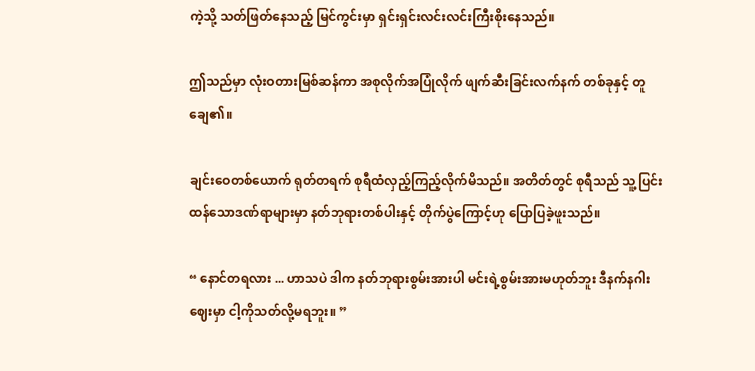ကဲ့သို့ သတ်ဖြတ်နေသည့် မြင်ကွင်းမှာ ရှင်းရှင်းလင်းလင်းကြီးစိုးနေသည်။

ဤသည်မှာ လုံးဝတားမြစ်ဆန်ကာ အစုလိုက်အပြုံလိုက် ဖျက်ဆီးခြင်းလက်နက် တစ်ခုနှင့် တူချေ၏။

ချင်းဝေတစ်ယောက် ရုတ်တရက် စုရီထံလှည့်ကြည့်လိုက်မိသည်။ အတိတ်တွင် စုရီသည် သူ့ပြင်းထန်သောဒဏ်ရာများမှာ နတ်ဘုရားတစ်ပါးနှင့် တိုက်ပွဲကြောင့်ဟု ပြောပြခဲ့ဖူးသည်။

“ နောင်တရလား ... ဟာသပဲ ဒါက နတ်ဘုရားစွမ်းအားပါ မင်းရဲ့စွမ်းအားမဟုတ်ဘူး ဒီနက်နဂါးဈေးမှာ ငါ့ကိုသတ်လို့မရဘူး။ ”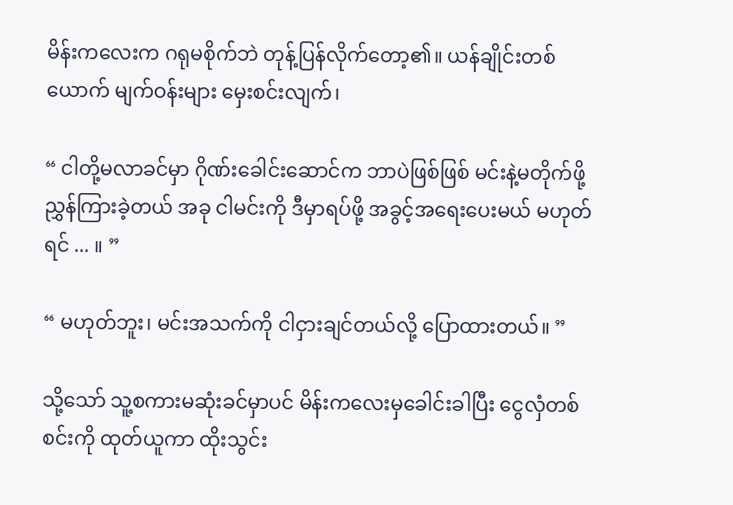မိန်းကလေးက ဂရုမစိုက်ဘဲ တုန့်ပြန်လိုက်တော့၏။ ယန်ချိုင်းတစ်ယောက် မျက်ဝန်းများ မှေးစင်းလျက်၊

“ ငါတို့မလာခင်မှာ ဂိုဏ်းခေါင်းဆောင်က ဘာပဲဖြစ်ဖြစ် မင်းနဲ့မတိုက်ဖို့ညွှန်ကြားခဲ့တယ် အခု ငါမင်းကို ဒီမှာရပ်ဖို့ အခွင့်အရေးပေးမယ် မဟုတ်ရင် ... ။ ”

“ မဟုတ်ဘူး၊ မင်းအသက်ကို ငါငှားချင်တယ်လို့ ပြောထားတယ်။ ”

သို့သော် သူ့စကားမဆုံးခင်မှာပင် မိန်းကလေးမှခေါင်းခါပြီး ငွေလှံတစ်စင်းကို ထုတ်ယူကာ ထိုးသွင်း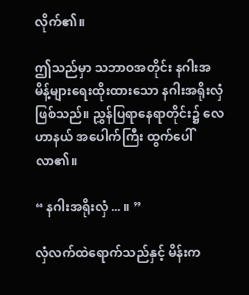လိုက်၏။

ဤသည်မှာ သဘာဝအတိုင်း နဂါးအမိန့်များရေးထိုးထားသော နဂါးအရိုးလှံ ဖြစ်သည်။ ညွှန်ပြရာနေရာတိုင်း၌ လေဟာနယ် အပေါက်ကြီး ထွက်ပေါ်လာ၏။

“ နဂါးအရိုးလှံ ... ။ ”

လှံလက်ထဲရောက်သည်နှင့် မိန်းက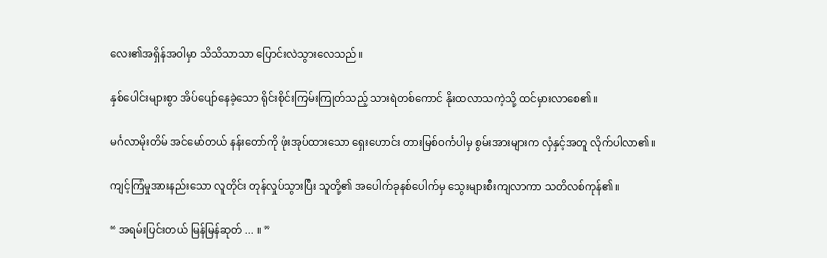လေး၏အရှိန်အဝါမှာ သိသိသာသာ ပြောင်းလဲသွားလေသည်။

နှစ်ပေါင်းများစွာ အိပ်ပျော်နေခဲ့သော ရိုင်းစိုင်းကြမ်းကြုတ်သည့် သားရဲတစ်ကောင် နိုးထလာသကဲ့သို့ ထင်မှားလာစေ၏။

မင်္ဂလာမိုးတိမ် အင်မော်တယ် နန်းတော်ကို ဖုံးအုပ်ထားသော ရှေးဟောင်း တားမြစ်ဝင်္ကပါမှ စွမ်းအားများက လှံနှင့်အတူ လိုက်ပါလာ၏။

ကျင့်ကြံမှုအားနည်းသော လူတိုင်း တုန်လှုပ်သွားပြီး သူတို့၏ အပေါက်ခုနစ်ပေါက်မှ သွေးများစီးကျလာကာ သတိလစ်ကုန်၏။

“ အရမ်းပြင်းတယ် မြန်မြန်ဆုတ် ... ။ ”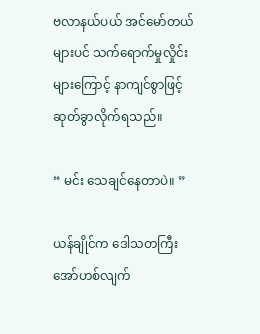ဗလာနယ်ပယ် အင်မော်တယ်များပင် သက်ရောက်မှုလှိုင်းများကြောင့် နာကျင်စွာဖြင့် ဆုတ်ခွာလိုက်ရသည်။

“ မင်း သေချင်နေတာပဲ။ ”

ယန်ချိုင်က ဒေါသတကြီး အော်ဟစ်လျက်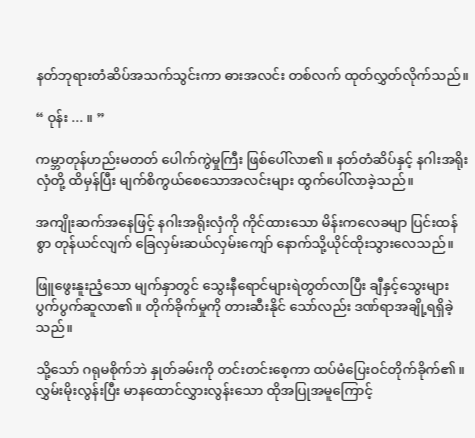နတ်ဘုရားတံဆိပ်အသက်သွင်းကာ ဓားအလင်း တစ်လက် ထုတ်လွှတ်လိုက်သည်။

“ ဝုန်း ... ။ ”

ကမ္ဘာတုန်ဟည်းမတတ် ပေါက်ကွဲမှုကြီး ဖြစ်ပေါ်လာ၏။ နတ်တံဆိပ်နှင့် နဂါးအရိုးလှံတို့ ထိမှန်ပြီး မျက်စိကွယ်စေသောအလင်းများ ထွက်ပေါ်လာခဲ့သည်။

အကျိုးဆက်အနေဖြင့် နဂါးအရိုးလှံကို ကိုင်ထားသော မိန်းကလေခမျာ ပြင်းထန်စွာ တုန်ယင်လျက် ခြေလှမ်းဆယ်လှမ်းကျော် နောက်သို့ယိုင်ထိုးသွားလေသည်။

ဖြူဖွေးနူးညံ့သော မျက်နှာတွင် သွေးနီရောင်များရဲတွတ်လာပြီး ချီနှင့်သွေးများ ပွက်ပွက်ဆူလာ၏။ တိုက်ခိုက်မှုကို တားဆီးနိုင် သော်လည်း ဒဏ်ရာအချို့ရရှိခဲ့သည်။

သို့သော် ဂရုမစိုက်ဘဲ နှုတ်ခမ်းကို တင်းတင်းစေ့ကာ ထပ်မံပြေးဝင်တိုက်ခိုက်၏။ လွှမ်းမိုးလွန်းပြီး မာနထောင်လွှားလွန်းသော ထိုအပြုအမူကြောင့်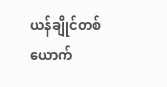ယန်ချိုင်တစ်ယောက်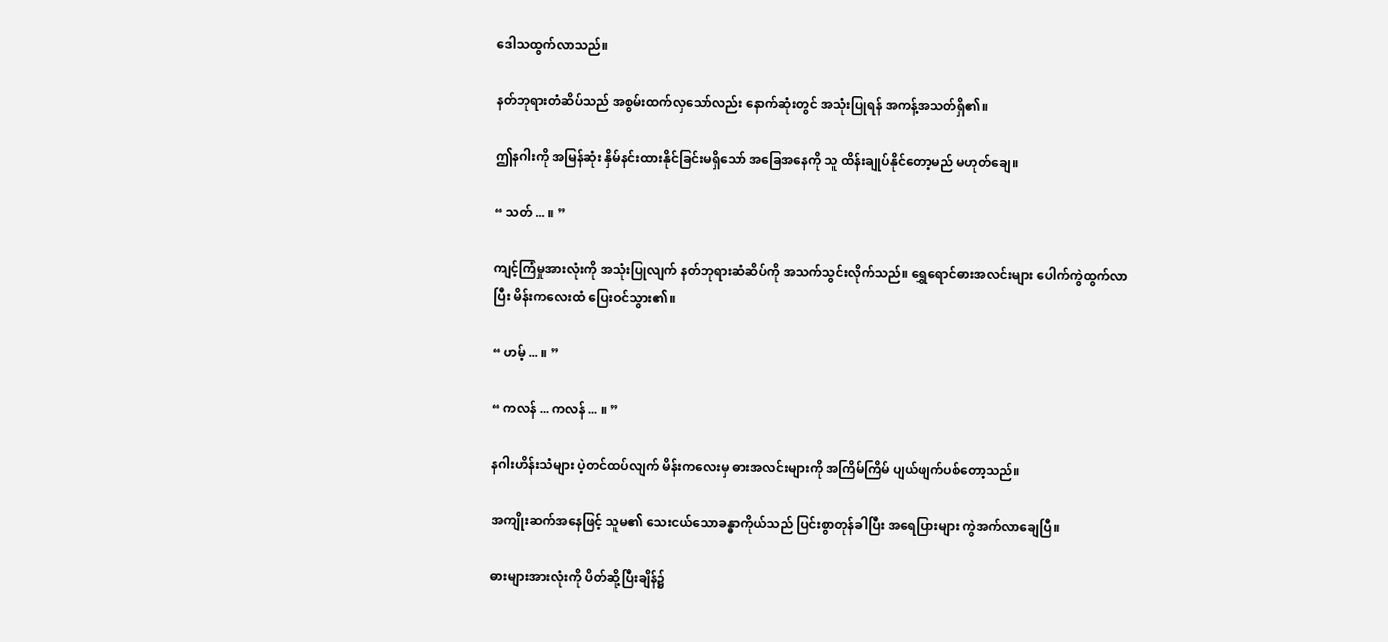ဒေါသထွက်လာသည်။

နတ်ဘုရားတံဆိပ်သည် အစွမ်းထက်လှသော်လည်း နောက်ဆုံးတွင် အသုံးပြုရန် အကန့်အသတ်ရှိ၏။

ဤနဂါးကို အမြန်ဆုံး နှိမ်နင်းထားနိုင်ခြင်းမရှိသော် အခြေအနေကို သူ ထိန်းချုပ်နိုင်တော့မည် မဟုတ်ချေ။

“ သတ် ... ။ ”

ကျင့်ကြံမှုအားလုံးကို အသုံးပြုလျက် နတ်ဘုရားဆံဆိပ်ကို အသက်သွင်းလိုက်သည်။ ရွှေရောင်ဓားအလင်းများ ပေါက်ကွဲထွက်လာပြီး မိန်းကလေးထံ ပြေးဝင်သွား၏။

“ ဟမ့် ... ။ ”

“ ကလန် ... ကလန် ... ။ ”

နဂါးဟိန်းသံများ ပဲ့တင်ထပ်လျက် မိန်းကလေးမှ ဓားအလင်းများကို အကြိမ်ကြိမ် ပျယ်ဖျက်ပစ်တော့သည်။

အကျိုးဆက်အနေဖြင့် သူမ၏ သေးငယ်သောခန္ဓာကိုယ်သည် ပြင်းစွာတုန်ခါပြီး အရေပြားများ ကွဲအက်လာချေပြီ။

ဓားများအားလုံးကို ပိတ်ဆို့ပြီးချိန်၌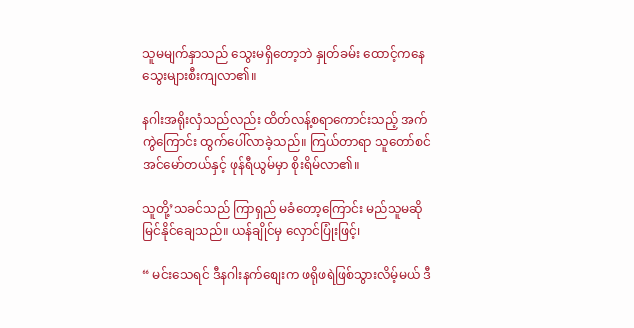သူမမျက်နှာသည် သွေးမရှိတော့ဘဲ နှုတ်ခမ်း ထောင့်ကနေ သွေးများစီးကျလာ၏။

နဂါးအရိုးလှံသည်လည်း ထိတ်လန့်စရာကောင်းသည့် အက်ကွဲကြောင်း ထွက်ပေါ်လာခဲ့သည်။ ကြယ်တာရာ သူတော်စင် အင်‌မော်တယ်နှင့် ဖုန်ရီယွမ်မှာ စိုးရိမ်လာ၏။

သူတို့’သခင်သည် ကြာရှည် မခံတော့ကြောင်း မည်သူမဆို မြင်နိုင်ချေသည်။ ယန်ချိုင်မှ လှောင်ပြုံးဖြင့်၊

“ မင်းသေရင် ဒီနဂါးနက်စျေးက ဖရိုဖရဲဖြစ်သွားလိမ့်မယ် ဒီ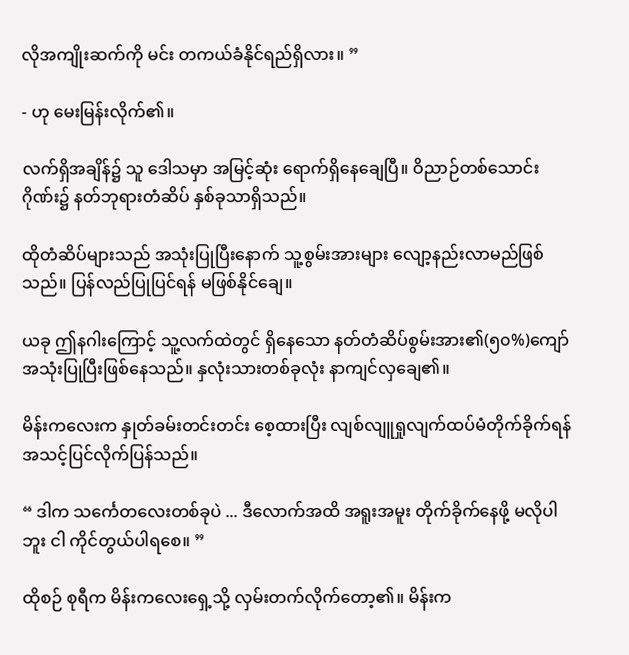လိုအကျိုးဆက်ကို မင်း တကယ်ခံနိုင်ရည်ရှိလား။ ”

- ဟု မေးမြန်းလိုက်၏။

လက်ရှိအချိန်၌ သူ ဒေါသမှာ အမြင့်ဆုံး ရောက်ရှိနေချေပြီ။ ဝိညာဉ်တစ်သောင်းဂိုဏ်း၌ နတ်ဘုရားတံဆိပ် နှစ်ခုသာရှိသည်။

ထိုတံဆိပ်များသည် အသုံးပြုပြီးနောက် သူ့စွမ်းအားများ လျော့နည်းလာမည်ဖြစ်သည်။ ပြန်လည်ပြုပြင်ရန် မဖြစ်နိုင်ချေ။

ယခု ဤနဂါးကြောင့် သူ့လက်ထဲတွင် ရှိနေသော နတ်တံဆိပ်စွမ်းအား၏(၅၀%)ကျော် အသုံးပြုပြီးဖြစ်နေသည်။ နှလုံးသားတစ်ခုလုံး နာကျင်လှချေ၏။

မိန်းကလေးက နှုတ်ခမ်းတင်းတင်း စေ့ထားပြီး လျစ်လျူရှုလျက်ထပ်မံတိုက်ခိုက်ရန် အသင့်ပြင်လိုက်ပြန်သည်။

“ ဒါက သင်္ကေတလေးတစ်ခုပဲ ... ဒီလောက်အထိ အရူးအမူး တိုက်ခိုက်နေဖို့ မလိုပါဘူး ငါ ကိုင်တွယ်ပါရစေ။ ”

ထိုစဉ် စုရီက မိန်းကလေးရှေ့သို့ လှမ်းတက်လိုက်တော့၏။ မိန်းက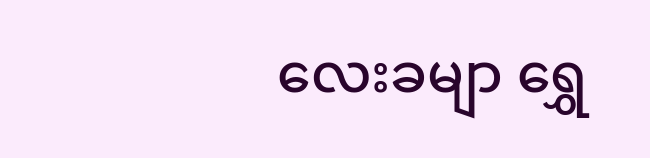လေးခမျာ ရွှေ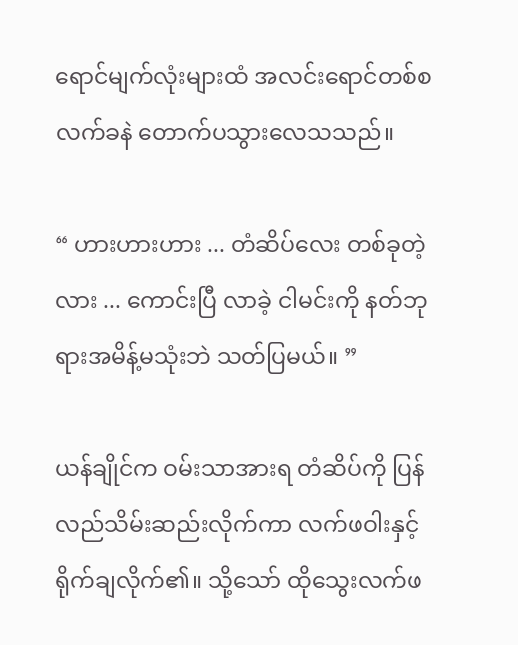ရောင်မျက်လုံးများထံ အလင်းရောင်တစ်စ လက်ခနဲ တောက်ပသွားလေသသည်။

“ ဟားဟားဟား ... တံဆိပ်လေး တစ်ခုတဲ့လား ... ကောင်းပြီ လာခဲ့ ငါမင်းကို နတ်ဘုရားအမိန့်မသုံးဘဲ သတ်ပြမယ်။ ”

ယန်ချိုင်က ဝမ်းသာအားရ တံဆိပ်ကို ပြန်လည်သိမ်းဆည်းလိုက်ကာ လက်ဖဝါးနှင့် ရိုက်ချလိုက်၏။ သို့သော် ထိုသွေးလက်ဖ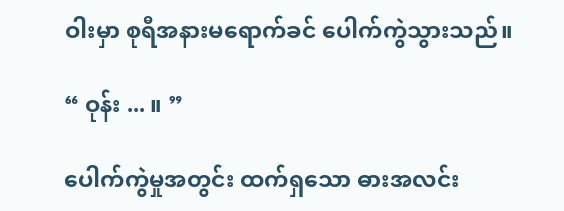ဝါးမှာ စုရီအနားမရောက်ခင် ပေါက်ကွဲသွားသည်။

“ ဝုန်း ... ။ ”

ပေါက်ကွဲမှုအတွင်း ထက်ရှသော ဓားအလင်း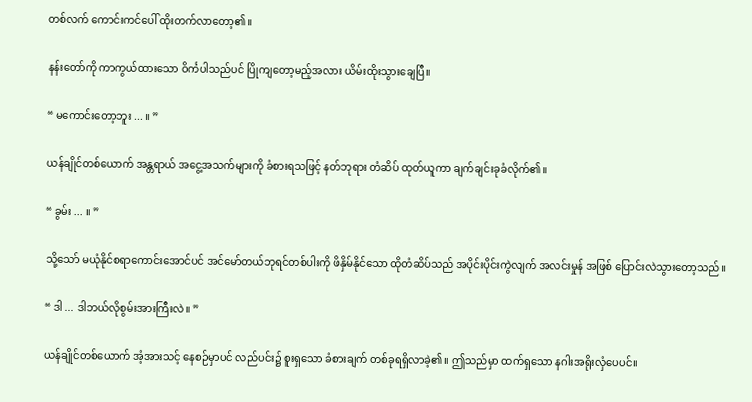တစ်လက် ကောင်းကင်ပေါ် ထိုးတက်လာတော့၏။

နန်းတော်ကို ကာကွယ်ထားသော ဝိင်္ကပါသည်ပင် ပြိုကျတော့မည့်အလား ယိမ်းထိုးသွားချေပြီ။

“ မကောင်းတော့ဘူး ... ။ ”

ယန်ချိုင်တစ်ယောက် အန္တရာယ် အငွေ့အသက်များကို ခံစားရသဖြင့် နတ်ဘုရား တံဆိပ် ထုတ်ယူကာ ချက်ချင်းခုခံလိုက်၏။

“ ခွမ်း ... ။ ”

သို့သော် မယုံနိုင်စရာကောင်းအောင်ပင် အင်မော်တယ်ဘုရင်တစ်ပါးကို ဖိနှိမ်နိုင်သော ထိုတံဆိပ်သည် အပိုင်းပိုင်းကွဲလျက် အလင်းမှုန် အဖြစ် ပြောင်းလဲသွားတော့သည်။

“ ဒါ ... ဒါဘယ်လိုစွမ်းအားကြီးလဲ။ ”

ယန်ချိုင်တစ်ယောက် အံ့အားသင့် နေစဉ်မှာပင် လည်ပင်း၌ စူးရှသော ခံစားချက် တစ်ခုရရှိလာခဲ့၏။ ဤသည်မှာ ထက်ရှသော နဂါးအရိုးလှံပေပင်။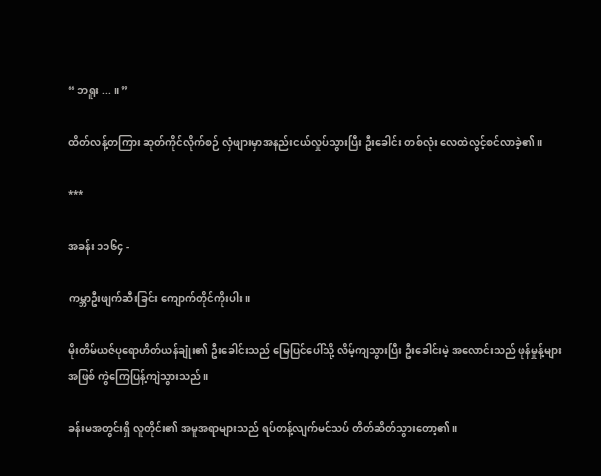“ ဘရူး ... ။ ”

ထိတ်လန့်တကြား ဆုတ်ကိုင်လိုက်စဉ် လှံဖျားမှာအနည်းငယ်လှုပ်သွားပြီး ဦးခေါင်း တစ်လုံး လေထဲလွင့်စင်လာခဲ့၏။

***

အခန်း ၁၁၆၄ -

ကမ္ဘာဦးဖျက်ဆီးခြင်း ကျောက်တိုင်ကိုးပါး။

မိုးတိမ်ယဇ်ပုရောဟိတ်ယန်ချုံး၏ ဦးခေါင်းသည် မြေပြင်ပေါ်သို့ လိမ့်ကျသွားပြီး ဦးခေါင်းမဲ့ အလောင်းသည် ဖုန်မှုန့်များအဖြစ် ကွဲကြေပြန့်ကျဲသွားသည်။

ခန်းမအတွင်းရှိ လူတိုင်း၏ အမူအရာများသည် ရပ်တန့်လျက်မင်သပ် တိတ်ဆိတ်သွားတော့၏။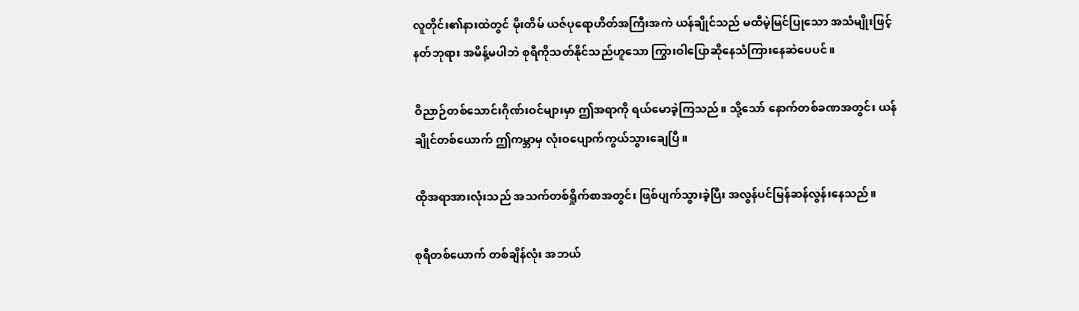လူတိုင်း၏နားထဲတွင် မိုးတိမ် ယဇ်ပုရောဟိတ်အကြီးအကဲ ယန်ချိုင်သည် မထီမဲ့မြင်ပြုသော အသံမျိုးဖြင့် နတ်ဘုရား အမိန့်မပါဘဲ စုရီကိုသတ်နိုင်သည်ဟူသော ကြွားဝါပြောဆိုနေသံကြားနေဆဲပေပင်။

ဝိညာဉ်တစ်သောင်းဂိုဏ်းဝင်များမှာ ဤအရာကို ရယ်မောခဲ့ကြသည်။ သို့သော် နောက်တစ်ခဏအတွင်း ယန်ချိုင်တစ်ယောက် ဤကမ္ဘာမှ လုံးဝပျောက်ကွယ်သွားချေပြီ။

ထိုအရာအားလုံးသည် အသက်တစ်ရှိုက်စာအတွင်း ဖြစ်ပျက်သွားခဲ့ပြီး အလွန်ပင်မြန်ဆန်လွန်းနေသည်။

စုရီတစ်ယောက် တစ်ချိန်လုံး အဘယ်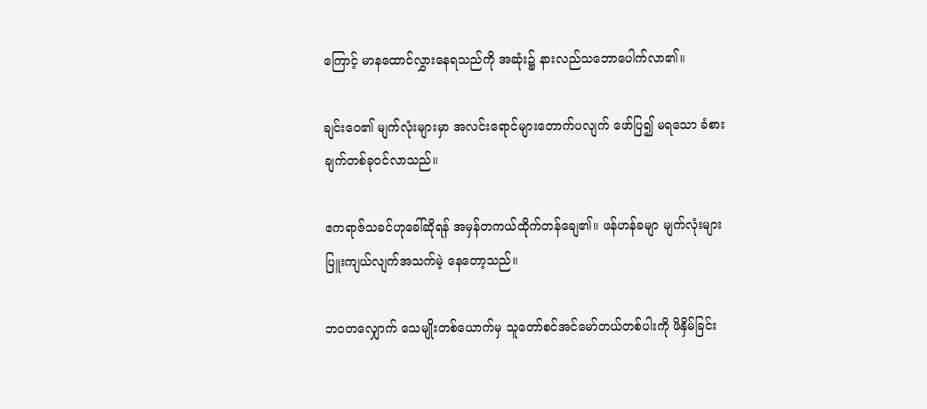ကြောင့် မာနထောင်လွှားနေရသည်ကို အဆုံး၌ နားလည်သဘောပေါက်လာ၏။

ချင်းဝေ၏ မျက်လုံးများမှာ အလင်းရောင်များတောက်ပလျက် ဖော်ပြ၍ မရသော ခံစားချက်တစ်ခုဝင်လာသည်။

ဧကရာဇ်သခင်ဟုခေါ်ဆိုရန် အမှန်တကယ်ထိုက်တန်ချေ၏။ ဖန်ဟန်ခမျာ မျက်လုံးများ ပြူးကျယ်လျက်အသက်မဲ့ နေတော့သည်။

ဘဝတလျှောက် သေမျိုးတစ်ယောက်မှ သူတော်စင်အင်မော်တယ်တစ်ပါးကို ဖိနှိမ်ခြင်း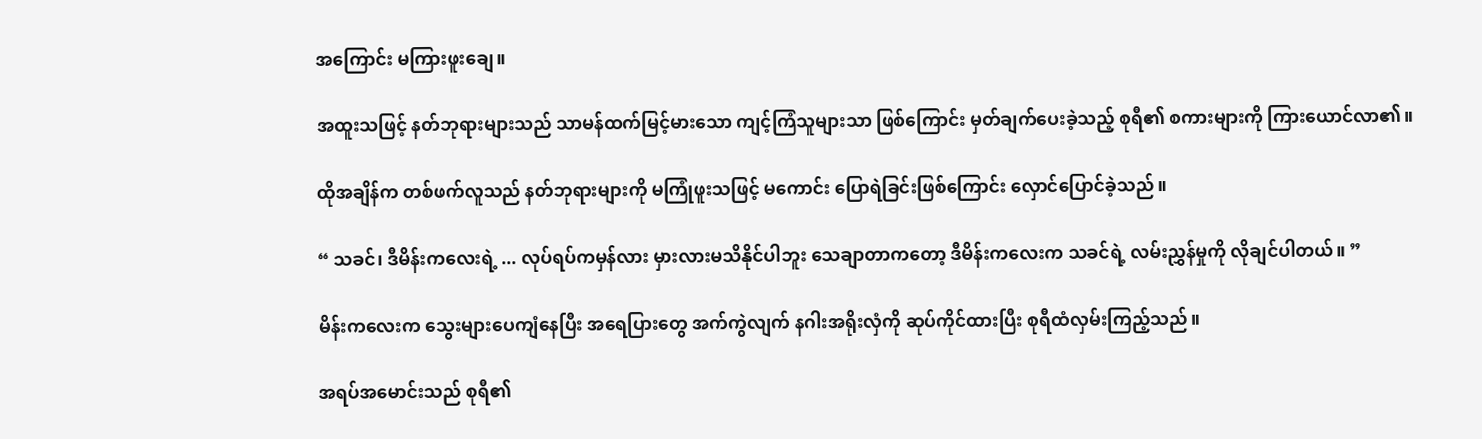အကြောင်း မကြားဖူးချေ။

အထူးသဖြင့် နတ်ဘုရားများသည် သာမန်ထက်မြင့်မားသော ကျင့်ကြံသူများသာ ဖြစ်ကြောင်း မှတ်ချက်ပေးခဲ့သည့် စုရီ၏ စကားများကို ကြားယောင်လာ၏။

ထိုအချိန်က တစ်ဖက်လူသည် နတ်ဘုရားများကို မကြုံဖူးသဖြင့် မကောင်း ပြောရဲခြင်းဖြစ်ကြောင်း လှောင်ပြောင်ခဲ့သည်။

“ သခင်၊ ဒီမိန်းကလေးရဲ့ ... လုပ်ရပ်ကမှန်လား မှားလားမသိနိုင်ပါဘူး သေချာတာကတော့ ဒီမိန်းကလေးက သခင်ရဲ့ လမ်းညွှန်မှုကို လိုချင်ပါတယ်။ ”

မိန်းကလေးက သွေးများပေကျံနေပြီး အရေပြားတွေ အက်ကွဲလျက် နဂါးအရိုးလှံကို ဆုပ်ကိုင်ထားပြီး စုရီထံလှမ်းကြည့်သည်။

အရပ်အမောင်းသည် စုရီ၏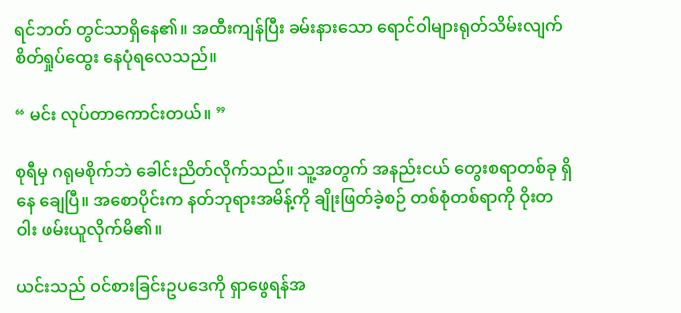ရင်ဘတ် တွင်သာရှိနေ၏။ အထီးကျန်ပြီး ခမ်းနားသော ရောင်ဝါများရုတ်သိမ်းလျက် စိတ်ရှုပ်ထွေး နေပုံရလေသည်။

“ မင်း လုပ်တာကောင်းတယ်။ ”

စုရီမှ ဂရုမစိုက်ဘဲ ခေါင်းညိတ်လိုက်သည်။ သူ့အတွက် အနည်းငယ် တွေးစရာတစ်ခု ရှိနေ ချေပြီ။ အစောပိုင်းက နတ်ဘုရားအမိန့်ကို ချိုးဖြတ်ခဲ့စဉ် တစ်စုံတစ်ရာကို ဝိုးတဝါး ဖမ်းယူလိုက်မိ၏။

ယင်းသည် ဝင်စားခြင်းဥပဒေကို ရှာဖွေရန်အ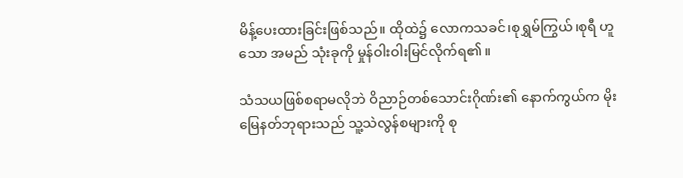မိန့်ပေးထားခြင်းဖြစ်သည်။ ထိုထဲ၌ လောကသခင်၊စုရွှမ်ကြွယ်၊စုရီ ဟူသော အမည် သုံးခုကို မှုန်ဝါးဝါးမြင်လိုက်ရ၏။

သံသယဖြစ်စရာမလိုဘဲ ဝိညာဉ်တစ်သောင်းဂိုဏ်း၏ နောက်ကွယ်က မိုးမြေနတ်ဘုရားသည် သူ့သဲလွန်စများကို စု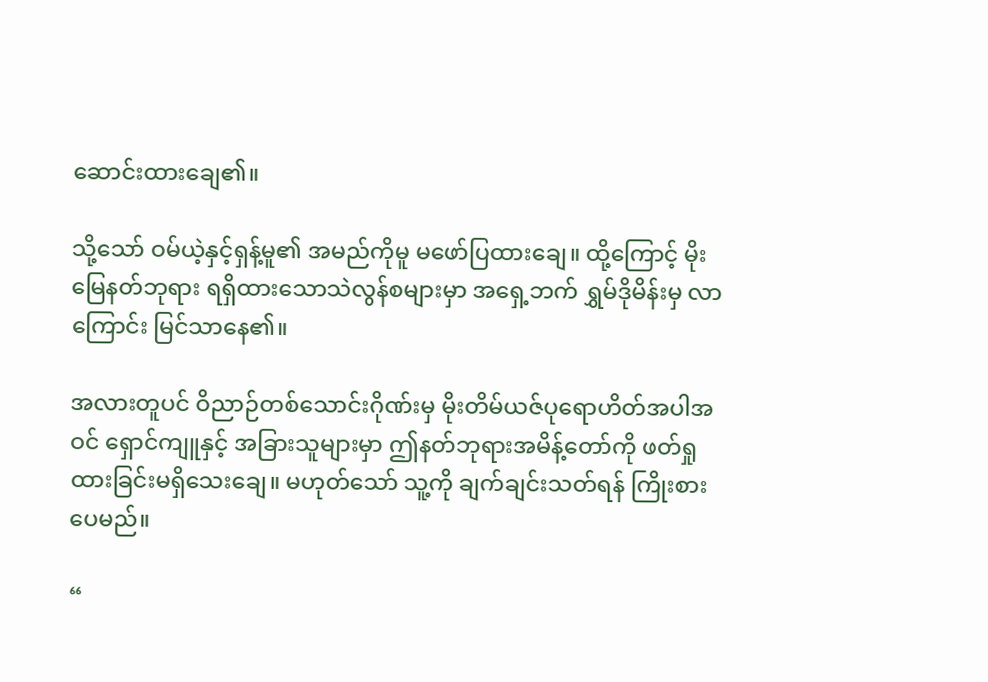ဆောင်းထားချေ၏။

သို့သော် ဝမ်ယဲ့နှင့်ရှန့်မူ၏ အမည်ကိုမူ မဖော်ပြထားချေ။ ထို့ကြောင့် မိုးမြေနတ်ဘုရား ရရှိထားသောသဲလွန်စများမှာ အရှေ့ဘက် ရွှမ်ဒိုမိန်းမှ လာကြောင်း မြင်သာနေ၏။

အလားတူပင် ဝိညာဉ်တစ်သောင်းဂိုဏ်းမှ မိုးတိမ်ယဇ်ပုရောဟိတ်အပါအဝင် ရှောင်ကျူနှင့် အခြားသူများမှာ ဤနတ်ဘုရားအမိန့်တော်ကို ဖတ်ရှုထားခြင်းမရှိသေးချေ။ မဟုတ်သော် သူ့ကို ချက်ချင်းသတ်ရန် ကြိုးစားပေမည်။

“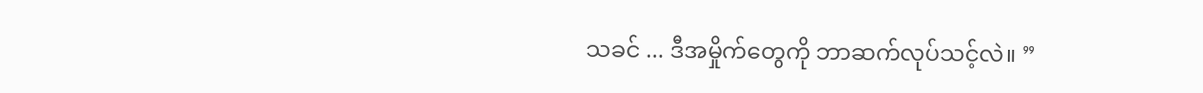သခင် ... ဒီအမှိုက်တွေကို ဘာဆက်လုပ်သင့်လဲ။ ”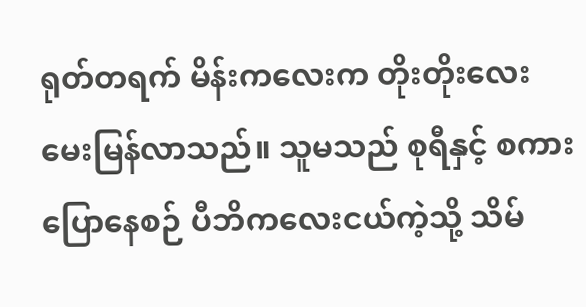ရုတ်တရက် မိန်းကလေးက တိုးတိုးလေးမေးမြန်လာသည်။ သူမသည် စုရီနှင့် စကားပြောနေစဉ် ပီဘိကလေးငယ်ကဲ့သို့ သိမ်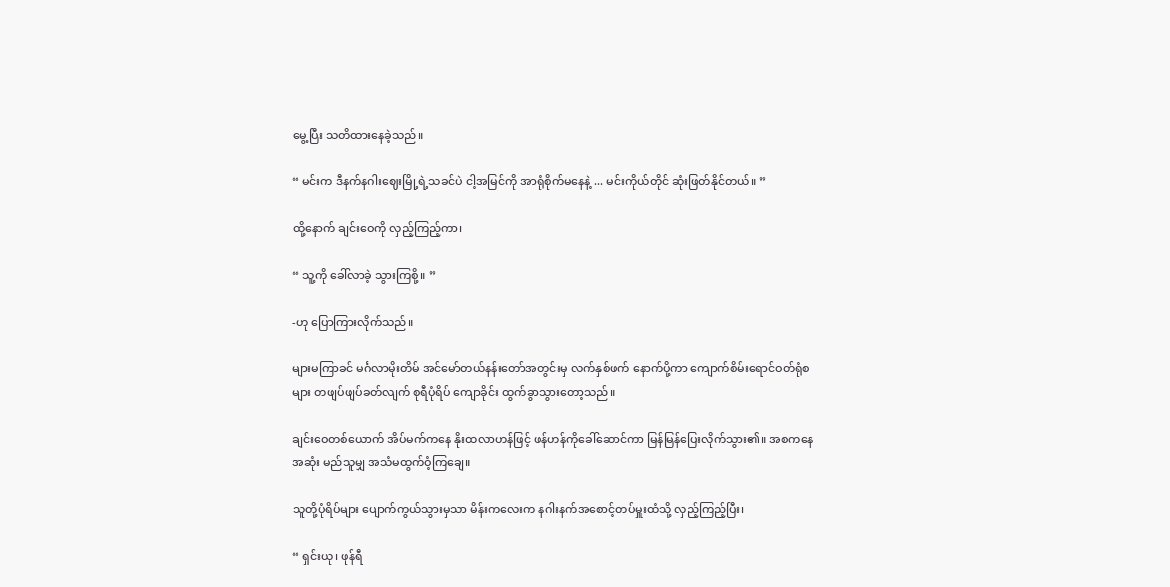မွေ့ပြီး သတိထားနေခဲ့သည်။

“ မင်းက ဒီနက်နဂါးဈေးမြို့ရဲ့သခင်ပဲ ငါ့အမြင်ကို အာရုံစိုက်မနေနဲ့ ... မင်းကိုယ်တိုင် ဆုံးဖြတ်နိုင်တယ်။ ”

ထို့နောက် ချင်းဝေကို လှည့်ကြည့်ကာ၊

“ သူ့ကို ခေါ်လာခဲ့ သွားကြစို့။ ”

-ဟု ပြောကြားလိုက်သည်။

များမကြာခင် မင်္ဂလာမိုးတိမ် အင်မော်တယ်နန်းတော်အတွင်းမှ လက်နှစ်ဖက် နောက်ပို့ကာ ကျောက်စိမ်းရောင်ဝတ်ရုံစများ တဖျပ်ဖျပ်ခတ်လျက် စုရီပုံရိပ် ကျောခိုင်း ထွက်ခွာသွားတော့သည်။

ချင်းဝေတစ်ယောက် အိပ်မက်ကနေ နိုးထလာဟန်ဖြင့် ဖန်ဟန်ကိုခေါ်ဆောင်ကာ မြန်မြန်ပြေးလိုက်သွား၏။ အစကနေ အဆုံး မည်သူမျှ အသံမထွက်ဝံ့ကြချေ။

သူတို့ပုံရိပ်များ ပျောက်ကွယ်သွားမှသာ မိန်းကလေးက နဂါးနက်အစောင့်တပ်မှူးထံသို့ လှည့်ကြည့်ပြီး၊

“ ရှင်းယု၊ ဖုန်ရီ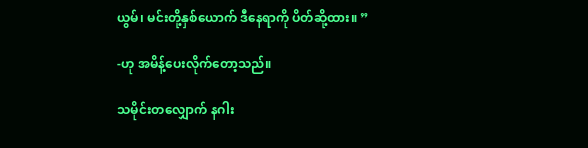ယွမ်၊ မင်းတို့နှစ်ယောက် ဒီနေရာကို ပိတ်ဆို့ထား။ ”

-ဟု အမိန့်ပေးလိုက်တော့သည်။

သမိုင်းတလျှောက် နဂါး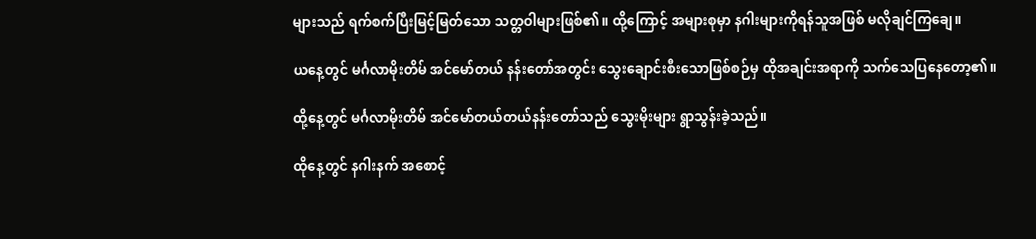များသည် ရက်စက်ပြီးမြင့်မြတ်သော သတ္တဝါများဖြစ်၏။ ထို့ကြောင့် အများစုမှာ နဂါးများကိုရန်သူအဖြစ် မလိုချင်ကြချေ။

ယနေ့တွင် မင်္ဂလာမိုးတိမ် အင်မော်တယ် နန်းတော်အတွင်း သွေးချောင်းစီးသောဖြစ်စဉ်မှ ထိုအချင်းအရာကို သက်သေပြနေတော့၏။

ထို့နေ့တွင် မင်္ဂလာမိုးတိမ် အင်မော်တယ်တယ်နန်းတော်သည် သွေးမိုးများ ရွာသွန်းခဲ့သည်။

ထိုနေ့တွင် နဂါးနက် အစောင့်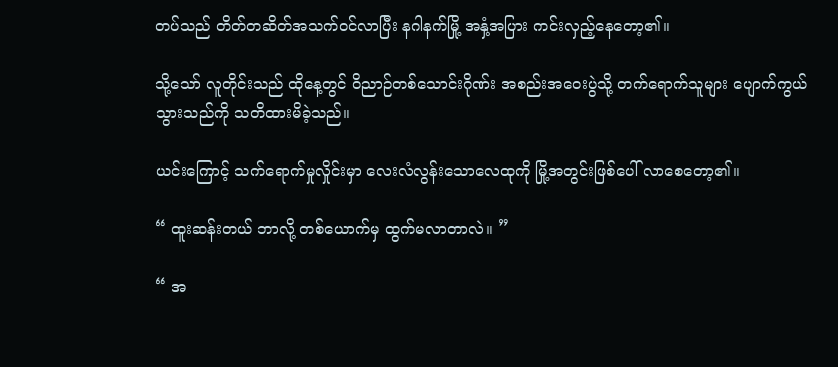တပ်သည် တိတ်တဆိတ်အသက်ဝင်လာပြီး နဂါနက်မြို့ အနှံ့အပြား ကင်းလှည့်နေတော့၏။

သို့သော် လူတိုင်းသည် ထိုနေ့တွင် ဝိညာဉ်တစ်သောင်းဂိုဏ်း အစည်းအဝေးပွဲသို့ တက်ရောက်သူများ ပျောက်ကွယ်သွားသည်ကို သတိထားမိခဲ့သည်။

ယင်းကြောင့် သက်ရောက်မှုလှိုင်းမှာ လေးလံလွန်းသောလေထုကို မြို့အတွင်းဖြစ်ပေါ် လာစေတော့၏။

“ ထူးဆန်းတယ် ဘာလို့ တစ်ယောက်မှ ထွက်မလာတာလဲ။ ”

“ အ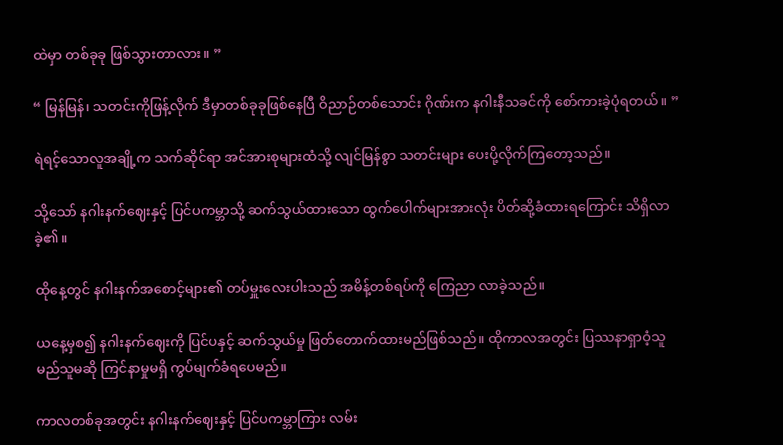ထဲမှာ တစ်ခုခု ဖြစ်သွားတာလား။ ”

“ မြန်မြန်၊ သတင်းကိုဖြန့်လိုက် ဒီမှာတစ်ခုခုဖြစ်နေပြီ ဝိညာဉ်တစ်သောင်း ဂိုဏ်းက နဂါးနီသခင်ကို စော်ကားခဲ့ပုံရတယ်။ ”

ရဲရင့်သောလူအချို့က သက်ဆိုင်ရာ အင်အားစုများထံသို့ လျင်မြန်စွာ သတင်းများ ပေးပို့လိုက်ကြတော့သည်။

သို့သော် နဂါးနက်ဈေးနှင့် ပြင်ပကမ္ဘာသို့ ဆက်သွယ်ထားသော ထွက်ပေါက်များအားလုံး ပိတ်ဆို့ခံထားရကြောင်း သိရှိလာခဲ့၏။

ထိုနေ့တွင် နဂါးနက်အစောင့်များ၏ တပ်မှူးလေးပါးသည် အမိန့်တစ်ရပ်ကို ကြေညာ လာခဲ့သည်။

ယနေ့မှစ၍ နဂါးနက်ဈေးကို ပြင်ပနှင့် ဆက်သွယ်မှု ဖြတ်တောက်ထားမည်ဖြစ်သည်။ ထိုကာလအတွင်း ပြဿနာရှာဝံ့သူ မည်သူမဆို ကြင်နာမှုမရှိ ကွပ်မျက်ခံရပေမည်။

ကာလတစ်ခုအတွင်း နဂါးနက်ဈေးနှင့် ပြင်ပကမ္ဘာကြား လမ်း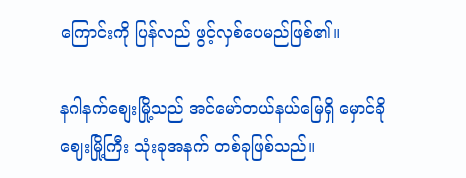ကြောင်းကို ပြန်လည် ဖွင့်လှစ်ပေမည်ဖြစ်၏။

နဂါနက်စျေးမြို့သည် အင်မော်တယ်နယ်မြေရှိ မှောင်ခိုဈေးမြို့ကြီး သုံးခုအနက် တစ်ခုဖြစ်သည်။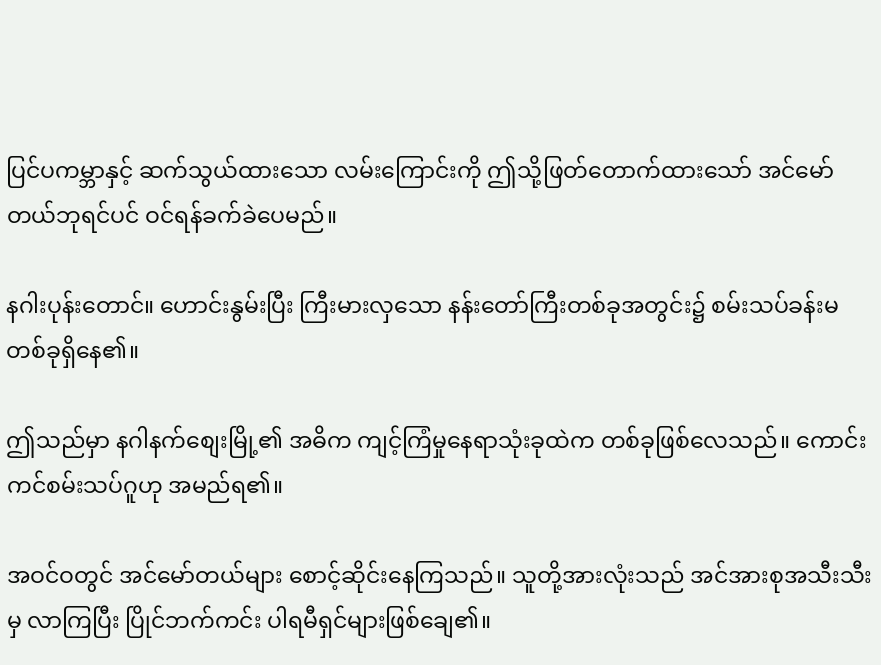ပြင်ပကမ္ဘာနှင့် ဆက်သွယ်ထားသော လမ်းကြောင်းကို ဤသို့ဖြတ်တောက်ထားသော် အင်မော်တယ်ဘုရင်ပင် ဝင်ရန်ခက်ခဲပေမည်။

နဂါးပုန်းတောင်။ ဟောင်းနွမ်းပြီး ကြီးမားလှသော နန်းတော်ကြီးတစ်ခုအတွင်း၌ စမ်းသပ်ခန်းမတစ်ခုရှိနေ၏။

ဤသည်မှာ နဂါနက်စျေးမြို့၏ အဓိက ကျင့်ကြံမှုနေရာသုံးခုထဲက တစ်ခုဖြစ်လေသည်။ ကောင်းကင်စမ်းသပ်ဂူဟု အမည်ရ၏။

အဝင်ဝတွင် အင်မော်တယ်များ စောင့်ဆိုင်းနေကြသည်။ သူတို့အားလုံးသည် အင်အားစုအသီးသီးမှ လာကြပြီး ပြိုင်ဘက်ကင်း ပါရမီရှင်များဖြစ်ချေ၏။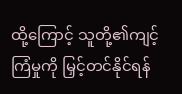ထို့ကြောင့် သူတို့၏ကျင့်ကြံမှုကို မြှင့်တင်နိုင်ရန်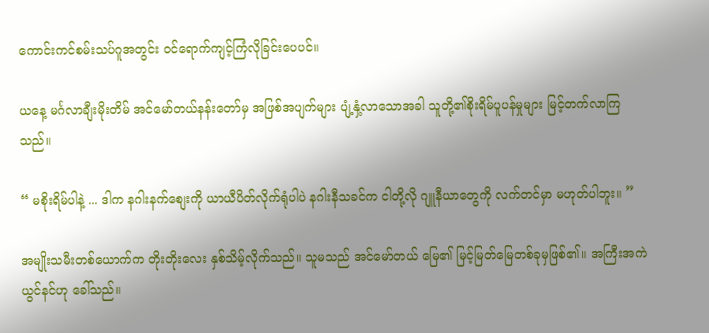ကောင်းကင်စမ်းသပ်ဂူအတွင်း ဝင်ရောက်ကျင့်ကြံလိုခြင်းပေပင်။

ယနေ့ မင်္ဂလာချီးမိုးတိမ် အင်မော်တယ်နန်းတော်မှ အဖြစ်အပျက်များ ပျံ့နှံ့လာသောအခါ သူတို့၏စိုးရိမ်ပူပန်မှုများ မြင့်တက်လာကြသည်။

“ မစိုးရိမ်ပါနဲ့ ... ဒါက နဂါးနက်‌စျေးကို ယာယီပိတ်လိုက်ရုံပါပဲ နဂါးနီသခင်က ငါတို့လို ဂျူနီယာတွေကို လက်တင်မှာ မဟုတ်ပါဘူး။ ”

အမျိုးသမီးတစ်ယောက်က တိုးတိုးလေး နှစ်သိမ့်လိုက်သည်။ သူမသည် အင်မော်တယ် မြေ၏ မြင့်မြတ်မြေတစ်ခုမှဖြစ်၏။ အကြီးအကဲ ယွင်နင်ဟု ခေါ်သည်။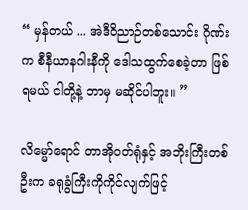“ မှန်တယ် ... အဲဒီဝိညာဉ်တစ်သောင်း ဂိုဏ်းက စီနီယာနဂါးနီကို ဒေါသထွက်စေခဲ့တာ ဖြစ်ရမယ် ငါတို့နဲ့ ဘာမှ မဆိုင်ပါဘူး။ ”

လိမ္မော်ရောင် တာအိုဝတ်ရုံနှင့် အဘိုးကြီးတစ်ဦးက ခရုခွံကြီးကိုကိုင်လျက်ဖြင့်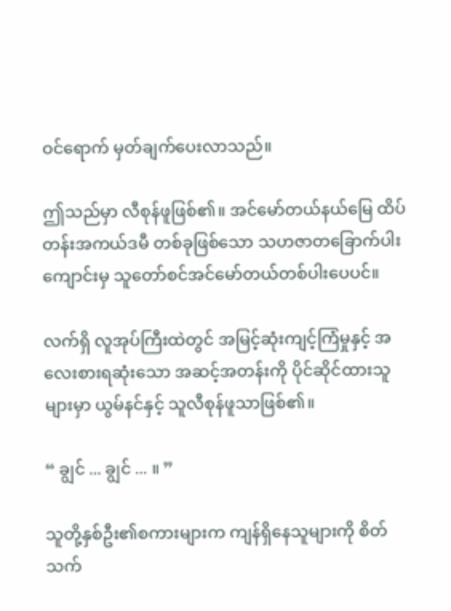ဝင်ရောက် မှတ်ချက်ပေးလာသည်။

ဤသည်မှာ လီစုန်ဖူဖြစ်၏။ အင်မော်တယ်နယ်မြေ ထိပ်တန်းအကယ်ဒမီ တစ်ခုဖြစ်သော သဟဇာတခြောက်ပါးကျောင်းမှ သူတော်စင်အင်မော်တယ်တစ်ပါးပေပင်။

လက်ရှိ လူအုပ်ကြီးထဲတွင် အမြင့်ဆုံးကျင့်ကြံမှုနှင့် အလေးစားရဆုံးသော အဆင့်အတန်းကို ပိုင်ဆိုင်ထားသူများမှာ ယွမ်နင်နှင့် သူလီစုန်ဖူသာဖြစ်၏။

“ ချွင် ... ချွင် ... ။ ”

သူတို့နှစ်ဦး၏စကားများက ကျန်ရှိနေသူများကို စိတ်သက်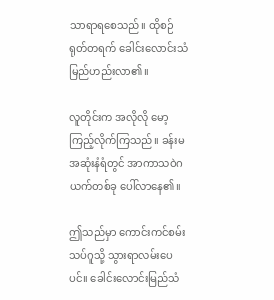သာရာရစေသည်။ ထိုစဉ် ရုတ်တရက် ခေါင်းလောင်းသံ မြည်ဟည်းလာ၏။

လူတိုင်းက အလိုလို မော့ကြည့်လိုက်ကြသည်။ ခန်းမအဆုံးနံရံတွင် အာကာသဝဲဂယက်တစ်ခု ပေါ်လာနေ၏။

ဤသည်မှာ ကောင်းကင်စမ်းသပ်ဂူသို့ သွားရာလမ်းပေပင်။ ခေါင်းလောင်းမြည်သံ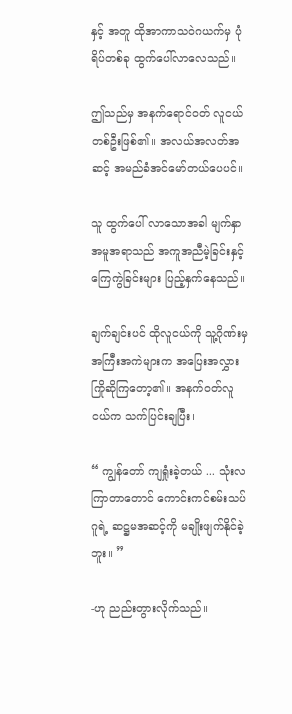နှင့် အတူ ထိုအာကာသဝဲဂယက်မှ ပုံရိပ်တစ်ခု ထွက်ပေါ်လာလေသည်။

ဤသည်မှ အနက်ရောင်ဝတ် လူငယ်တစ်ဦးဖြစ်၏။ အလယ်အလတ်အဆင့် အမည်ခံအင်မော်တယ်ပေပင်။

သူ ထွက်ပေါ် လာသောအခါ မျက်နှာအမူအရာသည် အကူအညီမဲ့ခြင်းနှင့် ကြေကွဲခြင်းများ ပြည့်နှက်နေသည်။

ချက်ချင်းပင် ထိုလူငယ်ကို သူ့ဂိုဏ်းမှအကြီးအကဲများက အပြေးအလွှား ကြိုဆိုကြတော့၏။ အနက်ဝတ်လူငယ်က သက်ပြင်းချပြီး၊

“ ကျွန်တော် ကျရှုံးခဲ့တယ် ... သုံးလကြာတာတောင် ကောင်းကင်စမ်းသပ်ဂူရဲ့ ဆဋ္ဌမအဆင့်ကို မချိုးဖျက်နိုင်ခဲ့ဘူး။ ”

-ဟု ညည်းတွားလိုက်သည်။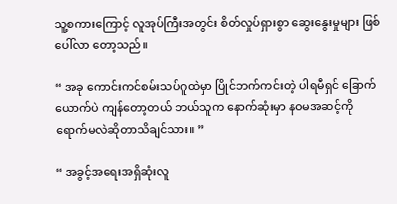သူ့စကားကြောင့် လူအုပ်ကြီးအတွင်း စိတ်လှုပ်ရှားစွာ ဆွေးနွေးမှုများ ဖြစ်ပေါ်လာ တော့သည်။

“ အခု ကောင်းကင်စမ်းသပ်ဂူထဲမှာ ပြိုင်ဘက်ကင်းတဲ့ ပါရမီရှင် ခြောက်ယောက်ပဲ ကျန်တော့တယ် ဘယ်သူက နောက်ဆုံးမှာ နဝမအဆင့်ကို ရောက်မလဲဆိုတာသိချင်သား။ ”

“ အခွင့်အရေးအရှိဆုံးလူ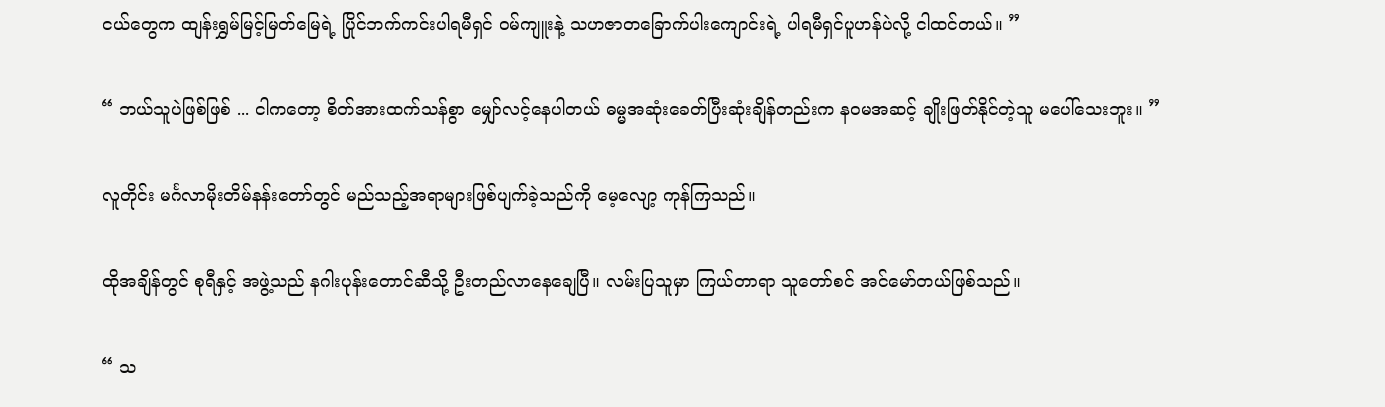ငယ်တွေက ထျန်းရွှမ်မြင့်မြတ်မြေရဲ့ ပြိုင်ဘက်ကင်းပါရမီရှင် ဝမ်ကျူးနဲ့ သဟဇာတခြောက်ပါးကျောင်းရဲ့ ပါရမီရှင်ပူဟန်ပဲလို့ ငါထင်တယ်။ ”

“ ဘယ်သူပဲဖြစ်ဖြစ် ... ငါကတော့ စိတ်အားထက်သန်စွာ မျှော်လင့်နေပါတယ် ဓမ္မအဆုံးခေတ်ပြီးဆုံးချိန်တည်းက နဝမအဆင့် ချိုးဖြတ်နိုင်တဲ့သူ မပေါ်သေးဘူး။ ”

လူတိုင်း မင်္ဂလာမိုးတိမ်နန်းတော်တွင် မည်သည့်အရာများဖြစ်ပျက်ခဲ့သည်ကို မေ့လျော့ ကုန်ကြသည်။

ထိုအချိန်တွင် စုရီနှင့် အဖွဲ့သည် နဂါးပုန်းတောင်ဆီသို့ ဦးတည်လာနေချေပြီ။ လမ်းပြသူမှာ ကြယ်တာရာ သူတော်စင် အင်မော်တယ်ဖြစ်သည်။

“ သ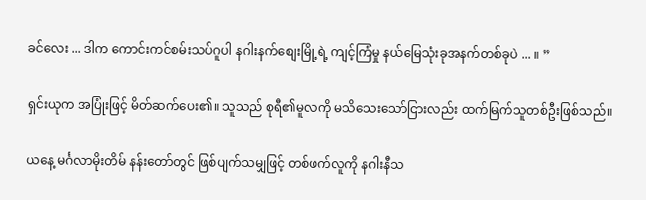ခင်လေး ... ဒါက ကောင်းကင်စမ်းသပ်ဂူပါ နဂါးနက်စျေးမြို့ရဲ့ ကျင့်ကြံမှု နယ်မြေသုံးခုအနက်တစ်ခုပဲ ... ။ ”

ရှင်းယုက အပြုံးဖြင့် မိတ်ဆက်ပေး၏။ သူသည် စုရီ၏မူလကို မသိသေးသော်ငြားလည်း ထက်မြက်သူတစ်ဦးဖြစ်သည်။

ယနေ့ မင်္ဂလာမိုးတိမ် နန်းတော်တွင် ဖြစ်ပျက်သမျှဖြင့် တစ်ဖက်လူကို နဂါးနီသ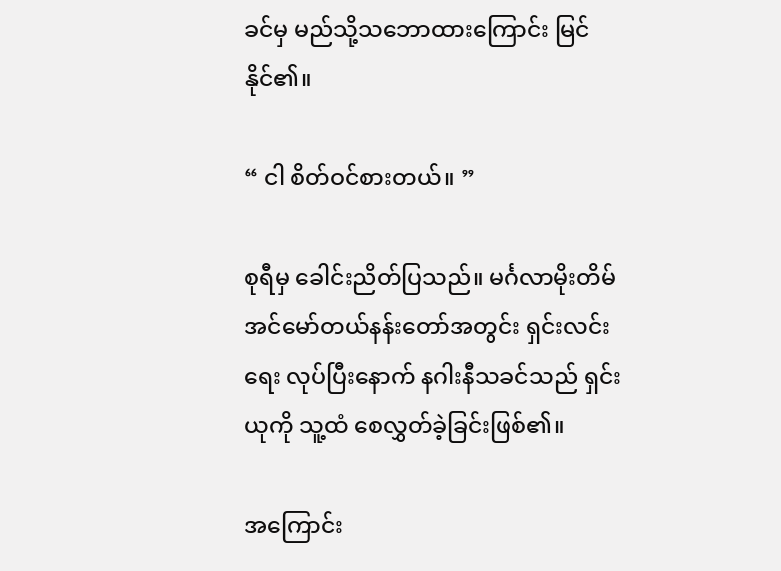ခင်မှ မည်သို့သဘောထားကြောင်း မြင်နိုင်၏။

“ ငါ စိတ်ဝင်စားတယ်။ ”

စုရီမှ ခေါင်းညိတ်ပြသည်။ မင်္ဂလာမိုးတိမ် အင်မော်တယ်နန်းတော်အတွင်း ရှင်းလင်းရေး လုပ်ပြီးနောက် နဂါးနီသခင်သည် ရှင်းယုကို သူ့ထံ စေလွှတ်ခဲ့ခြင်းဖြစ်၏။

အကြောင်း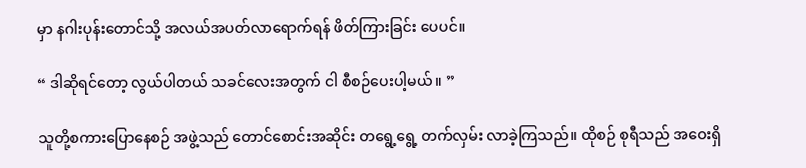မှာ နဂါးပုန်းတောင်သို့ အလယ်အပတ်လာရောက်ရန် ဖိတ်ကြားခြင်း ပေပင်။

“ ဒါဆိုရင်တော့ လွယ်ပါတယ် သခင်လေးအတွက် ငါ စီစဉ်ပေးပါ့မယ်။ ”

သူတို့စကားပြောနေစဉ် အဖွဲ့သည် တောင်စောင်းအဆိုင်း တရွေ့ရွေ့ တက်လှမ်း လာခဲ့ကြသည်။ ထိုစဉ် စုရီသည် အဝေးရှိ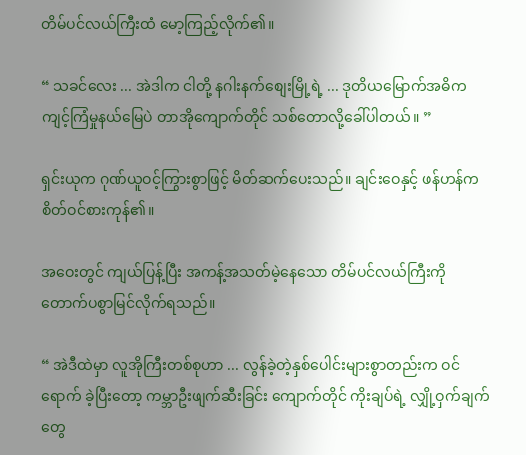တိမ်ပင်လယ်ကြီးထံ မော့ကြည့်လိုက်၏။

“ သခင်လေး ... အဲဒါက ငါတို့ နဂါးနက်စျေးမြို့ရဲ့ ... ဒုတိယမြောက်အဓိက ကျင့်ကြံမှုနယ်မြေပဲ တာအိုကျောက်တိုင် သစ်တောလို့ခေါ်ပါတယ်။ ”

ရှင်းယုက ဂုဏ်ယူဝင့်ကြွားစွာဖြင့် မိတ်ဆက်ပေးသည်။ ချင်းဝေနှင့် ဖန်ဟန်က စိတ်ဝင်စားကုန်၏။

အဝေးတွင် ကျယ်ပြန့်ပြီး အကန့်အသတ်မဲ့နေသော တိမ်ပင်လယ်ကြီးကို တောက်ပစွာမြင်လိုက်ရသည်။

“ အဲဒီထဲမှာ လူအိုကြီးတစ်စုဟာ ... လွန်ခဲ့တဲ့နှစ်ပေါင်းများစွာတည်းက ဝင်ရောက် ခဲ့ပြီးတော့ ကမ္ဘာဦးဖျက်ဆီးခြင်း ကျောက်တိုင် ကိုးချပ်ရဲ့ လျှို့ဝှက်ချက်တွေ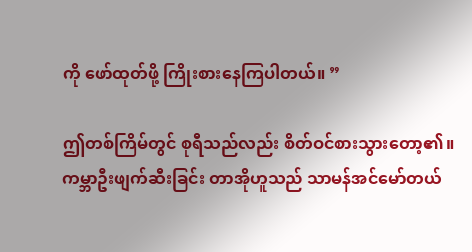ကို ဖော်ထုတ်ဖို့ ကြိုးစားနေကြပါတယ်။ ”

ဤတစ်ကြိမ်တွင် စုရီသည်လည်း စိတ်ဝင်စားသွားတော့၏။ ကမ္ဘာဦးဖျက်ဆီးခြင်း‌ တာအိုဟူသည် သာမန်အင်မော်တယ်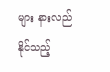များ နားလည်နိုင်သည့်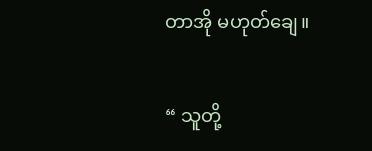တာအို မဟုတ်ချေ။

“ သူတို့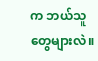က ဘယ်သူတွေများလဲ။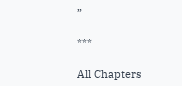”

***

All Chapters